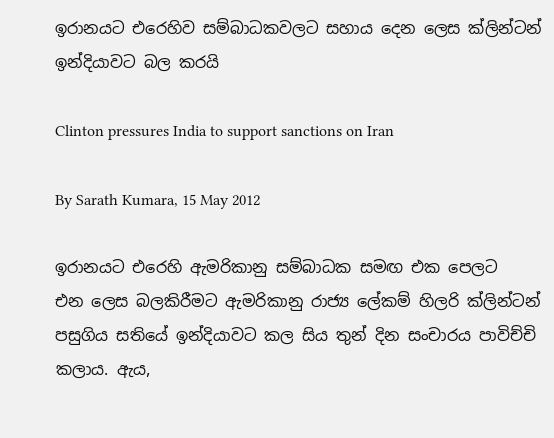ඉරානයට එරෙහිව සම්බාධකවලට සහාය දෙන ‍ලෙස ක්ලින්ටන් ඉන්දියාවට බල කරයි

Clinton pressures India to support sanctions on Iran

By Sarath Kumara, 15 May 2012

ඉරානයට එ‍රෙහි ඇමරිකානු සම්බාධක සමඟ එක ‍පෙලට එන ‍ලෙස බලකිරීමට ඇමරිකානු රාජ්‍ය ‍ලේකම් හිලරි ක්ලින්ටන් පසුගිය සති‍යේ ඉන්දියාවට කල සිය තුන් දින සංචාරය පාවිච්චි ක‍ලාය. ඇය,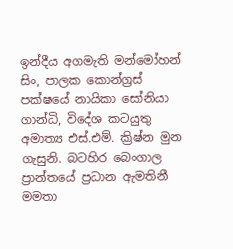ඉන්දීය අගමැති මන්මෝහන් සිං, පාලක කොන්ග්‍රස් පක්ෂ‍යේ නායිකා සෝනියා ගාන්ධි, වි‍දේශ කටයුතු අමාත්‍ය එස්.එම්. ක්‍රිෂ්න මුන ගැසුනි. බටහිර ‍බෙංගාල ප්‍රාන්ත‍යේ ප්‍රධාන ඇමතිනී මමතා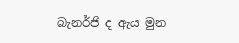බැනර්ජි ද ඇය මුන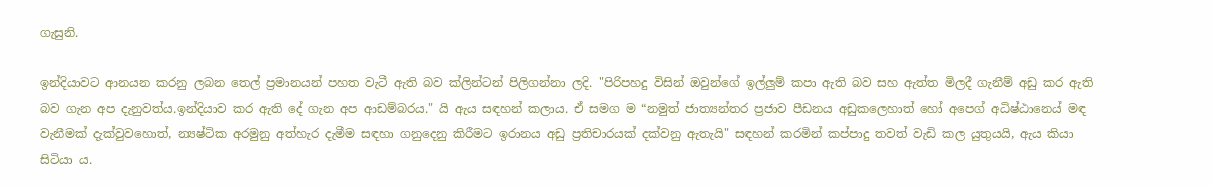ගැසුනි.

ඉන්දියාවට ආනයන කරනු ලබන තෙල් ප්‍රමානයන් පහත වැටී ඇති බව ක්ලින්ටන් පිලිගන්නා ලදි. "පිරිපහදු විසින් ඔවුන්ගේ ඉල්ලුම් කපා ඇති බව සහ ඇත්ත මිලදී ගැනීම් අඩු කර ඇති බව ගැන අප දැනුවත්ය.ඉන්දියාව කර ඇති දේ ගැන අප ආඩම්බරය." යි ඇය සඳහන් කලාය. ඒ සමග ම “නමුත් ජාත්‍යන්තර ප්‍රජාව පීඩනය අඩුකලෙහාත් හෝ අප‍ෙග් අධිෂ්ඨාන‍ෙය් මඳ වැනීමක් දැක්වුව‍හොත්, න්‍යෂ්ටික අරමුනු අත්හැර දැමීම සඳහා ගනුදෙනු කිරීමට ඉරානය අඩු ප්‍රතිචාරයක් දක්වනු ඇතැයි" සඳහන් කරමින් කප්පාදු තවත් වැඩි කල යුතුයයි, ඇය කියා සිටියා ය.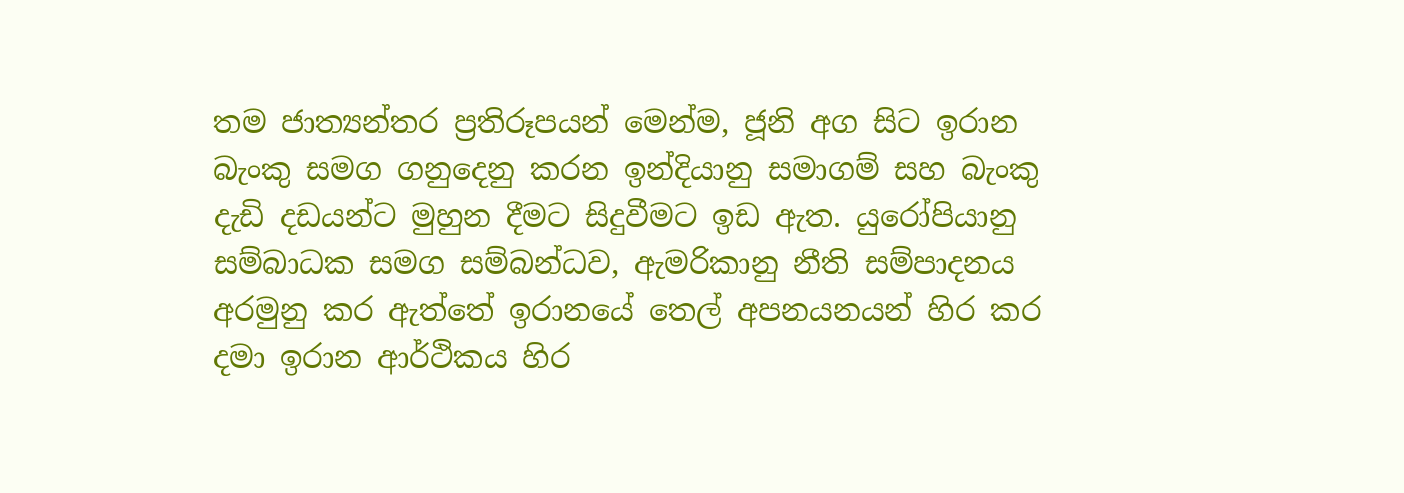තම ජාත්‍යන්තර ප්‍රතිරූපයන් මෙන්ම, ජූනි අග සිට ඉරාන බැංකු සමග ගනුදෙනු කරන ඉන්දියානු සමාගම් සහ බැංකු දැඩි දඩයන්ට මුහුන දීමට සිදුවීමට ඉඩ ඇත. යුරෝපියානු සම්බාධක සමග සම්බන්ධව, ඇමරිකානු නීති සම්පාදනය අරමුනු කර ඇත්තේ ඉරානයේ තෙල් අපනයනයන් හිර කර දමා ඉරාන ආර්ථිකය හිර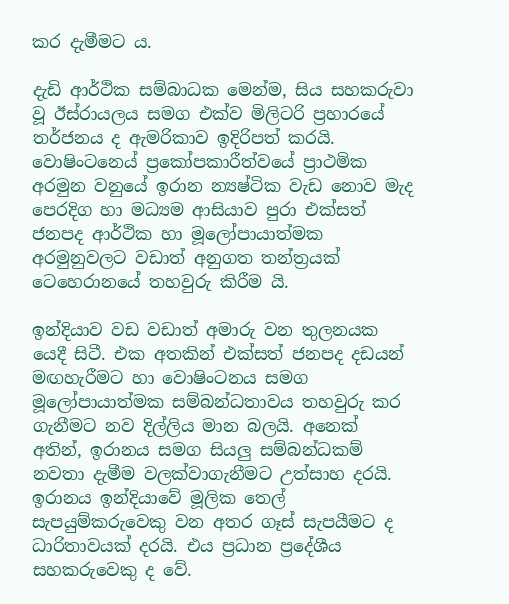කර දැමීමට ය.

දැඩි ආර්ථික සම්බාධක මෙන්ම, සිය සහකරුවා වූ ඊස්රායලය සමග එක්ව මිලිටරි ප්‍රහා‍රයේ තර්ජනය ද ඇමරිකාව ඉදිරිපත් කරයි. වොෂිංටන‍ෙය් ප්‍රකෝපකාරීත්ව‍යේ ප්‍රාථමික අරමුන වනුයේ ඉරාන න්‍යෂ්ටික වැඩ නොව මැද පෙරදිග හා මධ්‍යම ආසියාව පුරා එක්සත් ජනපද ආර්ථික හා මූලෝපායාත්මක අරමුනුවලට වඩාත් අනුගත තන්ත්‍රයක් ටෙ‍හෙරාන‍‍යේ තහවුරු කිරීම යි.

ඉන්දියාව වඩ වඩාත් අමාරු වන තුලනයක යෙදී සිටී. එක අතකින් එක්සත් ජනපද දඩයන් මඟහැරීමට හා වොෂිංටනය සමග මූලෝපායාත්මක සම්බන්ධතාවය තහවුරු කර ගැනීමට නව දිල්ලිය මාන බලයි. අනෙක් අතින්, ඉරානය සමග සියලු සම්බන්ධකම් නවතා දැමීම වලක්වාගැනීමට උත්සාහ දරයි. ඉරානය ඉන්දියාවේ මූලික තෙල් සැපයුම්කරුවෙකු වන අතර ගෑස් සැපයීමට ද ධාරිතාවයක් දරයි. එය ප්‍රධාන ප්‍රදේශීය සහකරු‍‍වෙකු ද වේ.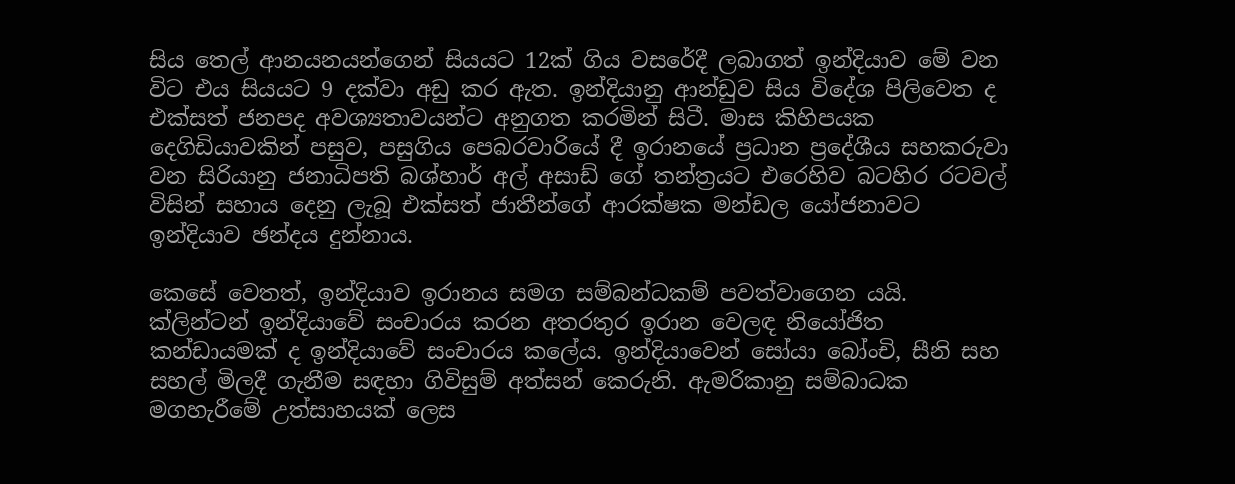සිය තෙල් ආනයනයන්ගෙන් සියයට 12ක් ගිය වස‍රේදී ලබාගත් ඉන්දියාව මේ වන විට එය සියයට 9 දක්වා අඩු කර ඇත. ඉන්දියානු ආන්ඩුව සිය විදේශ පිලිවෙත ද එක්සත් ජනපද අවශ්‍යතාවයන්ට අනුගත කරමින් සිටී. මාස කිහිපයක දෙගිඩියාවකින් පසුව, පසුගිය පෙබරවාරියේ දී ඉරාන‍යේ ප්‍රධාන ප්‍රදේශීය සහකරුවා වන සිරියානු ජනාධිපති බශ්හාර් අල් අසාඩ් ගේ තන්ත්‍රයට එරෙහිව බටහිර රටවල් විසින් සහාය දෙනු ලැබූ එක්සත් ජාතීන්ගේ ආරක්ෂක මන්ඩල යෝජනාවට ඉන්දියාව ඡන්දය දුන්නාය.

කෙ‍සේ වෙතත්, ඉන්දියාව ඉරානය සමග සම්බන්ධකම් පවත්වාගෙන යයි. ක්ලින්ටන් ඉන්දියාවේ සංචාරය කරන අතරතුර ඉරාන වෙලඳ නියෝජිත කන්ඩායමක් ද ඉන්දියාවේ සංචාරය ක‍ලේය. ඉන්දියාවෙන් සෝයා බෝංචි, සීනි සහ සහල් මිලදී ගැනීම සඳහා ගිවිසුම් අත්සන් කෙරුනි. ඇමරිකානු සම්බාධක මගහැරීමේ උත්සාහයක් ලෙස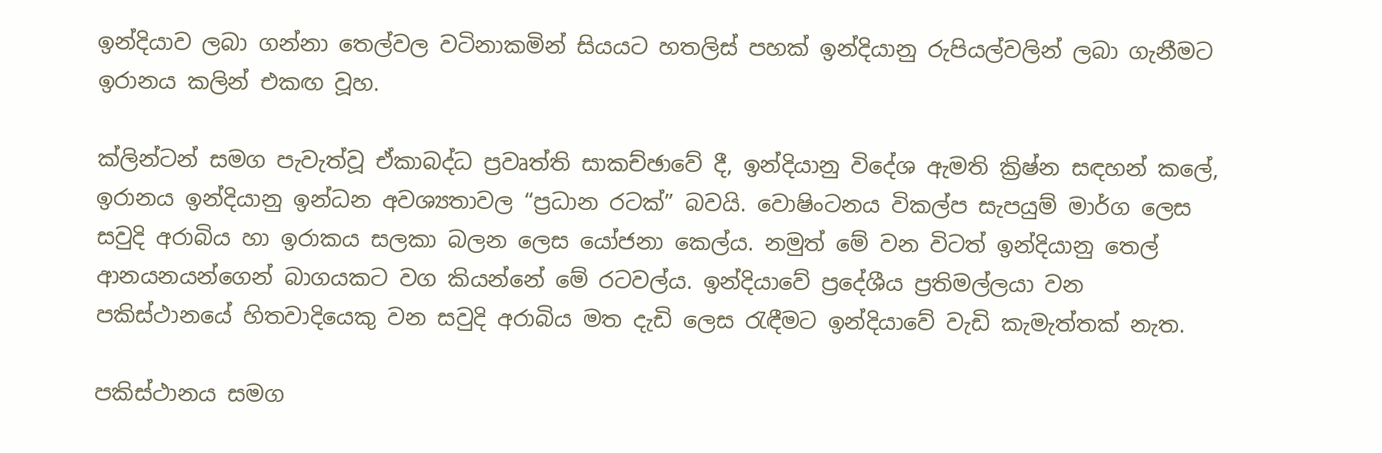ඉන්දියාව ලබා ගන්නා තෙල්වල වටිනාකමින් සියයට හතලිස් පහක් ඉන්දියානු රුපියල්වලින් ලබා ගැනීමට ඉරානය කලින් එකඟ වූහ.

ක්ලින්ටන් සමග පැවැත්වූ ඒකාබද්ධ ප්‍රවෘත්ති සාකච්ඡාවේ දී, ඉන්දියානු විදේශ ඇමති ක්‍රිෂ්න සඳහන් ක‍ලේ, ඉරානය ඉන්දියානු ඉන්ධන අවශ්‍යතාවල “ප්‍රධාන රටක්” බවයි. වොෂිංටනය විකල්ප සැපයුම් මාර්ග ලෙස සවුදි අරාබිය හා ඉරාකය සලකා බලන ලෙස යෝජනා ක‍ෙල්ය. නමුත් මේ වන විටත් ඉන්දියානු තෙල් ආනයනයන්ගෙන් බාගයකට වග කියන්නේ මේ රටවල්ය. ඉන්දියාවේ ප්‍රදේශීය ප්‍රතිමල්ලයා වන පකිස්ථාන‍යේ හිතවාදි‍යෙකු වන සවුදි අරාබිය මත දැඩි ලෙස රැඳීමට ඉන්දියාවේ වැඩි කැමැත්තක් නැත.

පකිස්ථානය සමග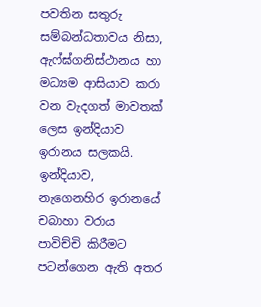පවතින සතුරු සම්බන්ධතාවය නිසා, ඇෆ්ඝ්ගනිස්ථානය හා මධ්‍යම ආසියාව කරා වන වැදගත් මාවතක් ලෙස ඉන්දියාව ඉරානය සලකයි. ඉන්දියාව, නැගෙනහිර ඉරාන‍යේ චබාහා වරාය පාවිච්චි කිරීමට පටන්ගෙන ඇති අතර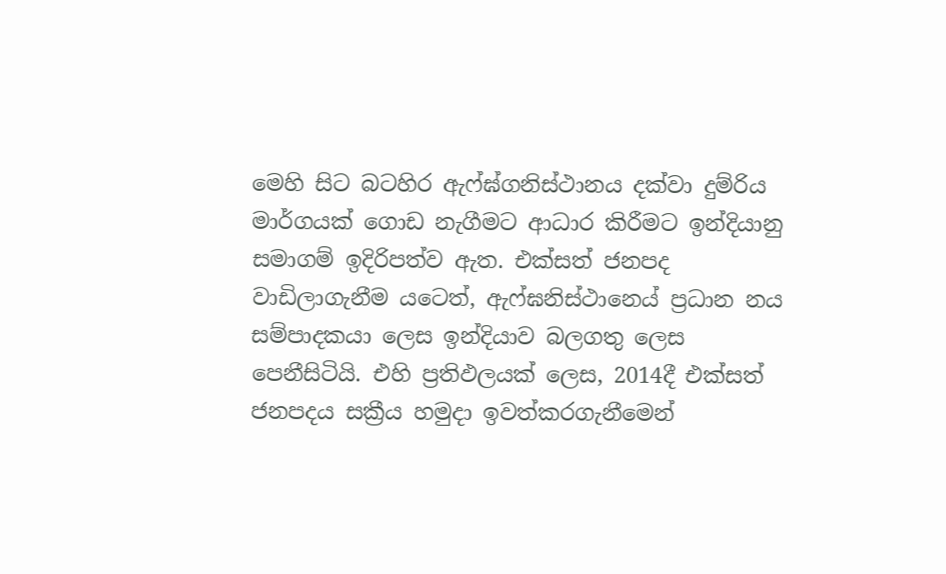මෙහි සිට බටහිර ඇෆ්ඝ්ගනිස්ථානය දක්වා දුම්රිය මාර්ගයක් ගොඩ නැගීමට ආධාර කිරීමට ඉන්දියානු සමාගම් ඉදිරිපත්ව ඇත. එක්සත් ජනපද වාඩිලාගැනීම යට‍ෙත්, ඇෆ්ඝනිස්ථාන‍ෙය් ප්‍රධාන නය සම්පාදකයා ලෙස ඉන්දියාව බලගතු ලෙස පෙනීසිටියි. එහි ප්‍රතිඵලයක් ලෙස, 2014දී එක්සත් ජනපදය සක්‍රීය හමුදා ඉවත්කරගැනීමෙන්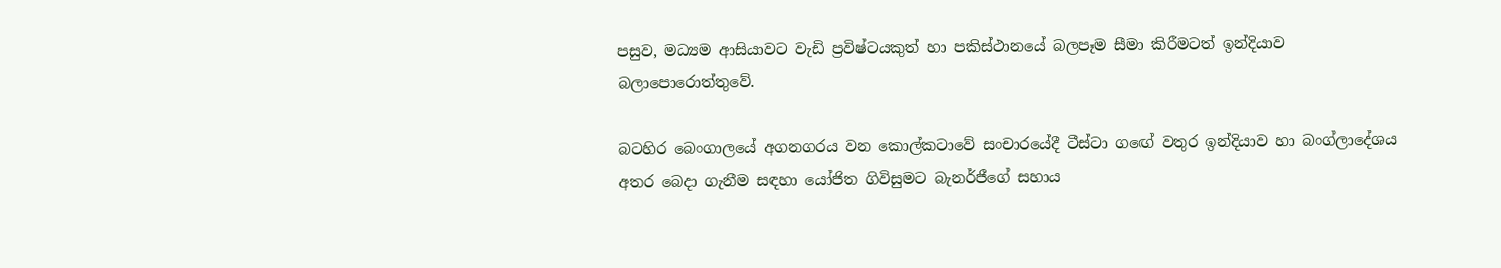පසුව, මධ්‍යම ආසියාවට වැඩි ප්‍රවිෂ්ටයකුත් හා පකිස්ථාන‍යේ බලපෑම සීමා කිරීමටත් ඉන්දියාව බලාපොරොත්තුවේ.

බටහිර බෙංගාල‍යේ අගනගරය වන ‍කොල්කටා‍වේ සංචාර‍යේදී ටීස්ටා ග‍ඟේ වතුර ඉන්දියාව හා බංග්ලා‍දේශය අතර බෙදා ගැනීම සඳහා යෝජිත ගිවිසුමට බැනර්ජී‍ගේ සහාය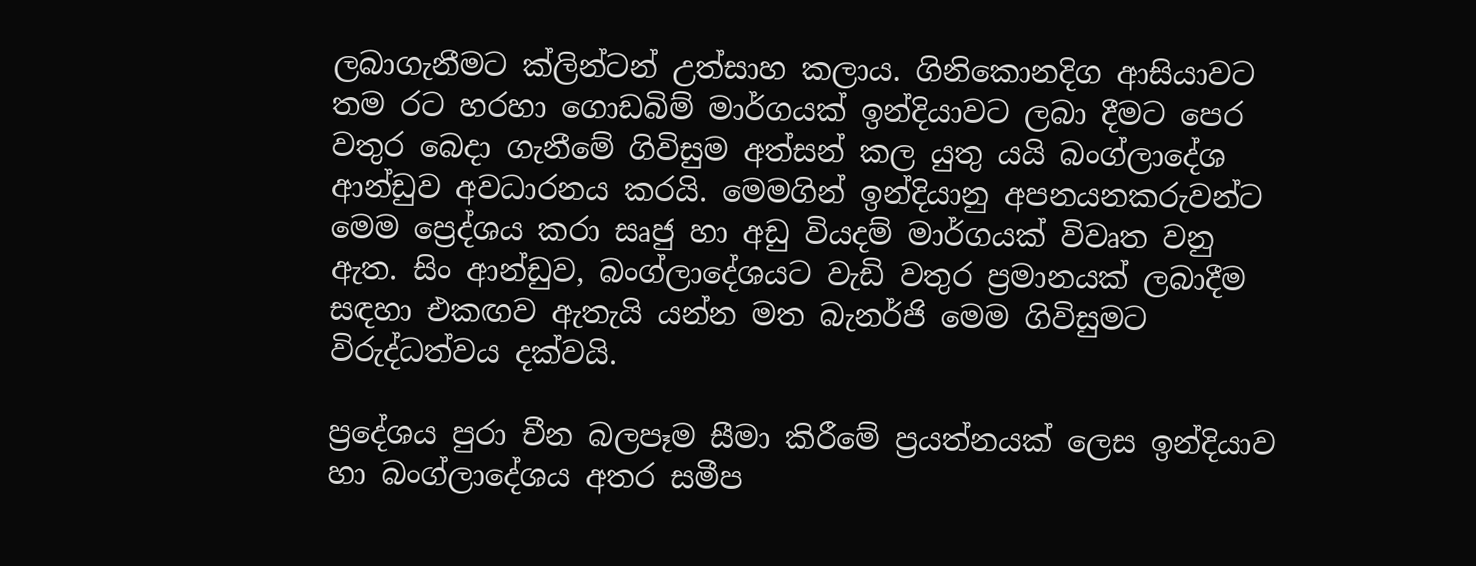ලබාගැනීමට ක්ලින්ටන් උත්සාහ කලාය. ගිනිකොනදිග ආසියාවට තම රට හරහා ගොඩබිම් මාර්ගයක් ඉන්දියාවට ලබා දීමට පෙර වතුර බෙදා ගැනීමේ ගිවිසුම අත්සන් කල යුතු යයි බංග්ලාදේශ ආන්ඩුව අවධාරනය කරයි. මෙමගින් ඉන්දියානු අපනයනකරුවන්ට මෙම ප්‍ර‍ෙද්ශය කරා සෘජු හා අඩු වියදම් මාර්ගයක් විවෘත වනු ඇත. සිං ආන්ඩුව, බංග්ලාදේශයට වැඩි වතුර ප්‍රමානයක් ලබාදීම සඳහා එකඟව ඇතැයි යන්න මත බැනර්ජි මෙම ගිවිසුමට විරුද්ධත්වය දක්වයි.

ප්‍ර‍දේශය පුරා චීන බලපෑම සීමා කිරීමේ ප්‍රයත්නයක් ලෙස ඉන්දියාව හා බංග්ලා‍දේශය අතර සමීප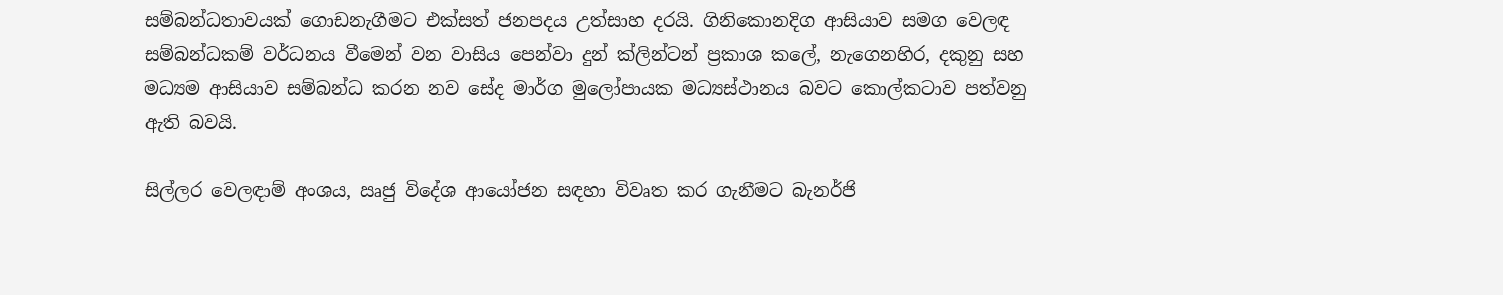සම්බන්ධතාවයක් ගොඩනැගීමට එක්සත් ජනපදය උත්සාහ දරයි. ගිනිකොනදිග ආසියාව සමග වෙලඳ සම්බන්ධකම් වර්ධනය වීමෙන් වන වාසිය පෙන්වා දුන් ක්ලින්ටන් ප්‍රකාශ ක‍ලේ, නැගෙනහිර, දකුනු සහ මධ්‍යම ආසියාව සම්බන්ධ කරන නව සේද මාර්ග මුලෝපායක මධ්‍යස්ථානය බවට ‍කොල්කටාව පත්වනු ඇති බවයි.

සිල්ලර වෙලඳාම් අංශය, ඍජු විදේශ ආයෝජන සඳහා විවෘත කර ගැනීමට බැනර්ජි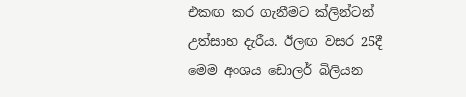එකඟ කර ගැනීමට ක්ලින්ටන් උත්සාහ දැරීය. ඊලඟ වසර 25දී මෙම අංශය ඩොලර් බිලියන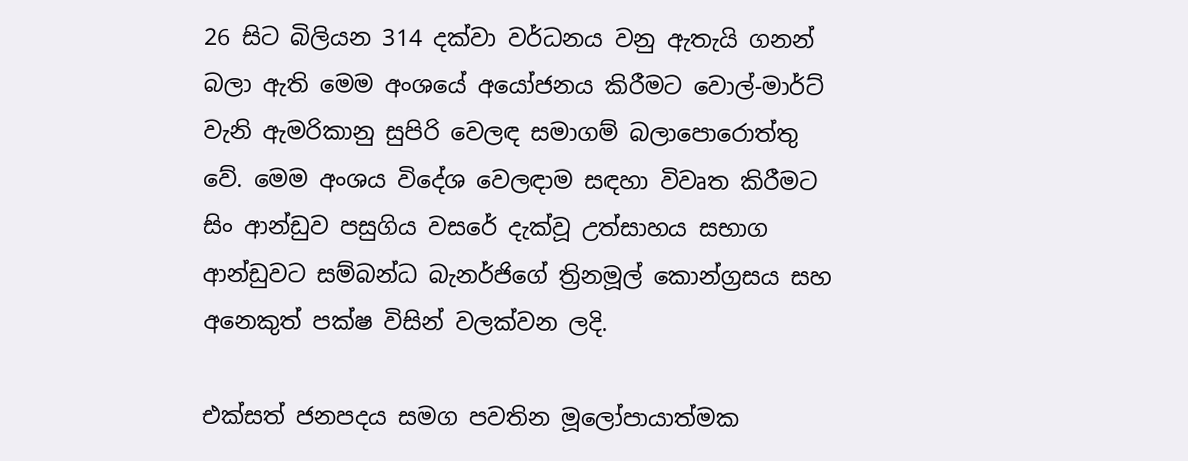26 සිට බිලියන 314 දක්වා වර්ධනය වනු ඇතැයි ගනන් බලා ඇති මෙම අංශයේ අයෝජනය කිරීමට වොල්-මාර්ට් වැනි ඇමරිකානු සුපිරි වෙලඳ සමාගම් බලාපො‍‍රොත්තු වේ. මෙම අංශය විදේශ වෙලඳාම සඳහා විවෘත කිරීමට සිං ආන්ඩුව පසුගිය වස‍රේ දැක්වූ උත්සාහය සභාග ආන්ඩුවට සම්බන්ධ බැනර්ජිගේ ත්‍රිනමූල් කොන්ග්‍රසය සහ අනෙකුත් පක්ෂ විසින් වලක්වන ලදි.

එක්සත් ජනපදය සමග පවතින මූලෝපායාත්මක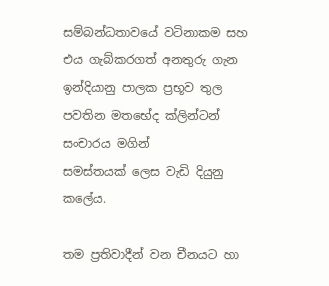සම්බන්ධතාව‍යේ වටිනාකම සහ එය ගැබ්කරගත් අනතුරු ගැන ඉන්දියානු පාලක ප්‍රභූව තුල පවතින මත‍භේද ක්ලින්ටන් සංචාරය මගින් සමස්තයක් ‍ලෙස වැඩි දියුනු ක‍ලේය.

තම ප්‍රතිවාදීන් වන චීනයට හා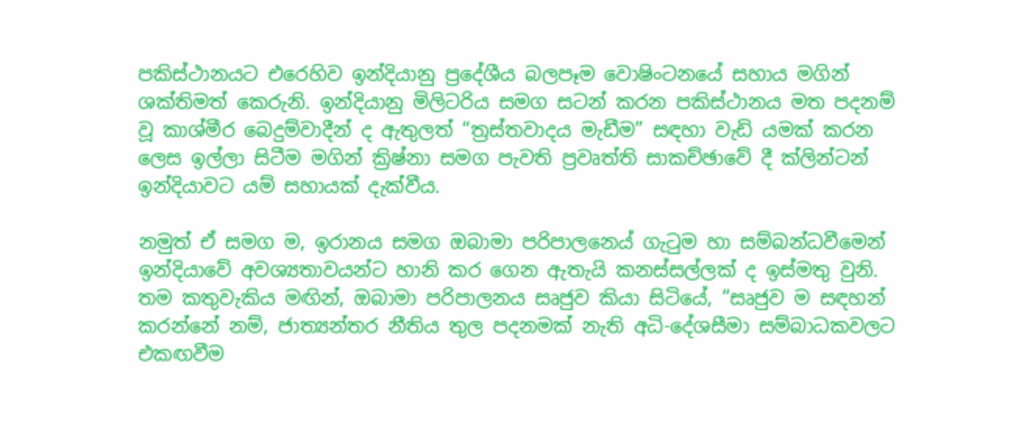පකිස්ථානයට එරෙහිව ඉන්දියානු ප්‍ර‍දේශීය බලපෑම වොෂිංටනයේ සහාය මගින් ශක්තිමත් කෙරුනි. ඉන්දියානු මිලිටරිය සමග සටන් කරන පකිස්ථානය මත පදනම් වූ කාශ්මීර බෙදුම්වාදීන් ද ඇතුලත් “ත්‍රස්තවාදය මැඩීම” සඳහා වැඩි යමක් කරන ලෙස ඉල්ලා සිටීම මගින් ක්‍රිෂ්නා සමග පැවති ප්‍රවෘත්ති සාකච්ඡාවේ දී ක්ලින්ටන් ඉන්දියාවට යම් සහායක් දැක්වීය.

නමුත් ඒ සමග ම, ඉරානය සමග ඔබාමා පරිපාලන‍ෙය් ගැටුම හා සම්බන්ධවීමෙන් ඉන්දියාවේ අවශ්‍යතාවයන්ට හානි කර ගෙන ඇතැයි කනස්සල්ලක් ද ඉස්මතු වුනි. තම කතුවැකිය මඟින්, ඔබාමා පරිපාලනය සෘජුව කියා සිටියේ, “සෘජුව ම සඳහන් කරන්නේ නම්, ජාත්‍යන්තර නීතිය තුල පදනමක් නැති අධි-දේශසීමා සම්බාධකවලට එකඟවීම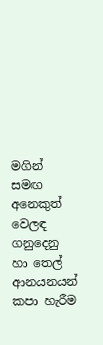මගින් සමඟ අනෙකුත් වෙලඳ ගනුදෙනු හා තෙල් ආනයනයන් කපා හැරීම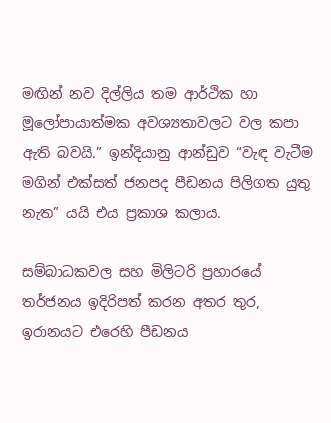මඟින් නව දිල්ලිය තම ආර්ථික හා මූලෝපායාත්මක අවශ්‍යතාවලට වල කපා ඇති බවයි.” ඉන්දියානු ආන්ඩුව “වැඳ වැටීම මගින් එක්සත් ජනපද පීඩනය පිලිගත යුතු නැත” යයි එය ප්‍රකාශ කලාය.

සම්බාධකවල සහ මිලිටරි ප්‍රහාර‍යේ තර්ජනය ඉදිරිපත් කරන අතර තුර, ඉරානයට එ‍රෙහි පීඩනය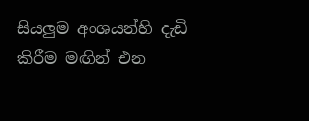සියලුම අංශයන්හි දැඩි කිරීම මඟින් එන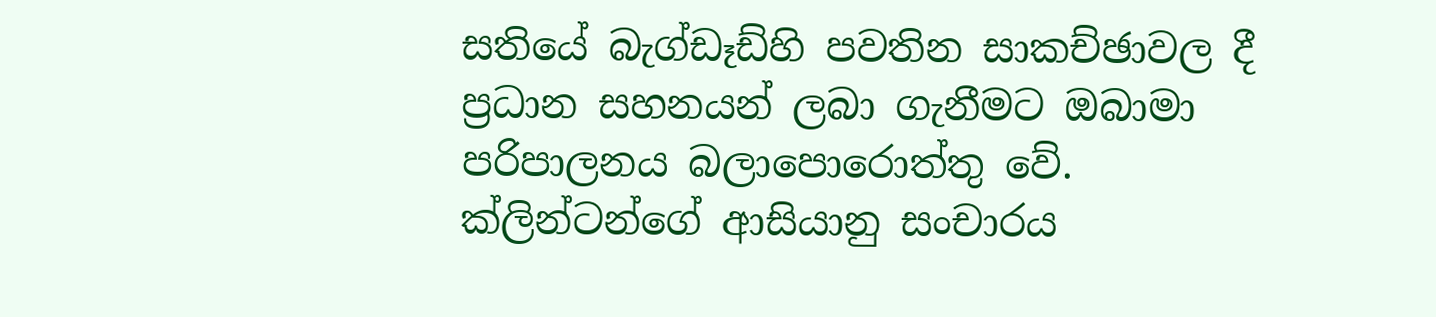සති‍යේ බැග්ඩෑඩ්හි පවතින සාකච්ඡාවල දී ප්‍රධාන සහනයන් ලබා ගැනීමට ඔබාමා පරිපාලනය බලාපො‍රොත්තු වේ. ක්ලින්ටන්ගේ ආසියානු සංචාරය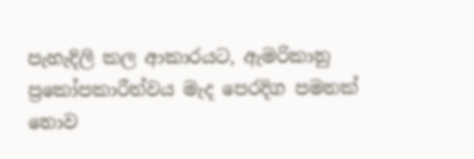පැහැදිලි කල ආකාරයට, ඇමරිකානු ප්‍රකෝපකාරීත්වය මැද පෙරදිග පමනක් නොව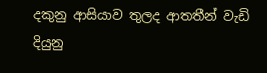දකුනු ආසියාව තුලද ආතතීන් වැඩි දියුනු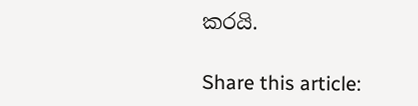කරයි.

Share this article: